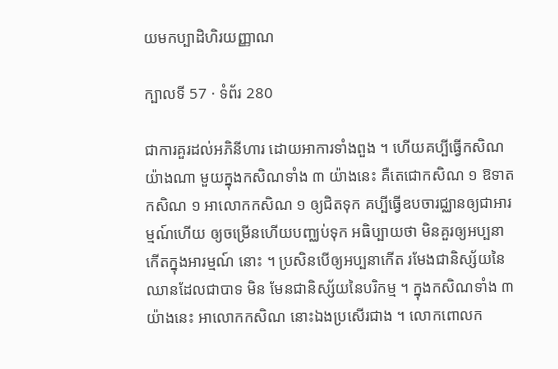យមកប្បាដិហិរយញ្ញាណ

ក្បាលទី 57 · ទំព័រ 280

ជាការគួរដល់អភិនីហារ ដោយអាការទាំងពួង ។ ហើយគប្បីធ្វើកសិណយ៉ាងណា មួយក្នុងកសិណទាំង ៣ យ៉ាងនេះ គឺតេជោកសិណ ១ ឱទាតកសិណ ១ អាលោកកសិណ ១ ឲ្យជិតទុក គប្បីធ្វើឧបចារជ្ឈានឲ្យជាអារម្មណ៍ហើយ ឲ្យចម្រើនហើយបញ្ឈប់ទុក អធិប្បាយថា មិនគួរឲ្យអប្បនាកើតក្នុងអារម្មណ៍ នោះ ។ ប្រសិនបើឲ្យអប្បនាកើត រមែងជានិស្ស័យនៃឈានដែលជាបាទ មិន មែនជានិស្ស័យនៃបរិកម្ម ។ ក្នុងកសិណទាំង ៣ យ៉ាងនេះ អាលោកកសិណ នោះឯងប្រសើរជាង ។ លោកពោលក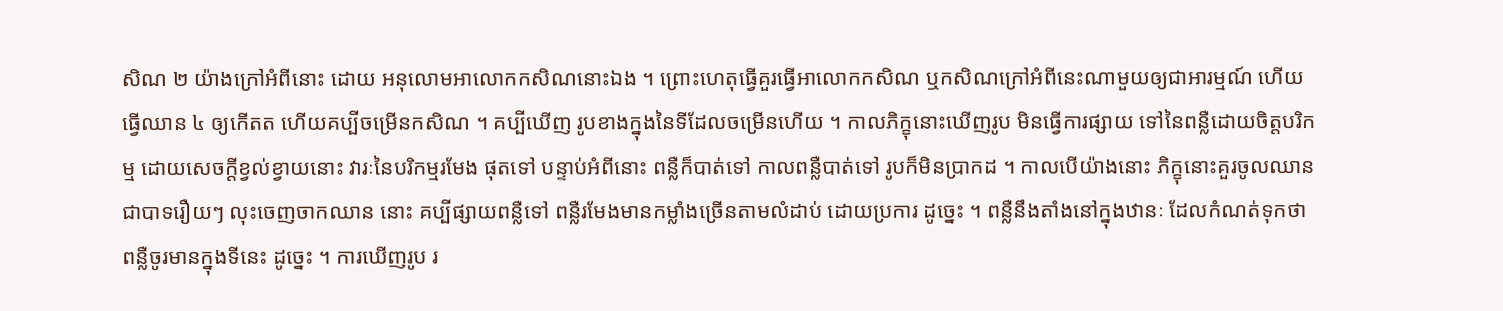សិណ ២ យ៉ាងក្រៅអំពីនោះ ដោយ អនុលោមអាលោកកសិណនោះឯង ។ ព្រោះហេតុធ្វើគួរធ្វើអាលោកកសិណ ឬកសិណក្រៅអំពីនេះណាមួយឲ្យជាអារម្មណ៍ ហើយធ្វើឈាន ៤ ឲ្យកើតត ហើយគប្បីចម្រើនកសិណ ។ គប្បីឃើញ រូបខាងក្នុងនៃទីដែលចម្រើនហើយ ។ កាលភិក្ខុនោះឃើញរូប មិនធ្វើការផ្សាយ ទៅនៃពន្លឺដោយចិត្តបរិកម្ម ដោយសេចក្តីខ្វល់ខ្វាយនោះ វារៈនៃបរិកម្មរមែង ផុតទៅ បន្ទាប់អំពីនោះ ពន្លឺក៏បាត់ទៅ កាលពន្លឺបាត់ទៅ រូបក៏មិនប្រាកដ ។ កាលបើយ៉ាងនោះ ភិក្ខុនោះគួរចូលឈានជាបាទរឿយៗ លុះចេញចាកឈាន នោះ គប្បីផ្សាយពន្លឺទៅ ពន្លឺរមែងមានកម្លាំងច្រើនតាមលំដាប់ ដោយប្រការ ដូច្នេះ ។ ពន្លឺនឹងតាំងនៅក្នុងឋានៈ ដែលកំណត់ទុកថា ពន្លឺចូរមានក្នុងទីនេះ ដូច្នេះ ។ ការឃើញរូប រ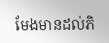មែងមានដល់ភិ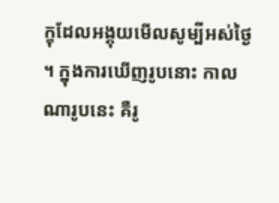ក្ខុដែលអង្គុយមើលសូម្បីអស់ថ្ងៃ ។ ក្នុងការឃើញរូបនោះ កាលណារូបនេះ គឺរូ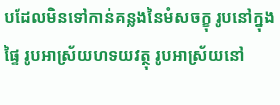បដែលមិនទៅកាន់គន្លងនៃមំសចក្ខុ រូបនៅក្នុងផ្ទៃ រូបអាស្រ័យហទយវត្ថុ រូបអាស្រ័យនៅ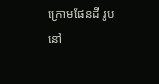ក្រោមផែនដី រូបនៅ